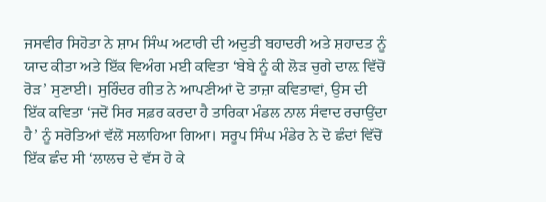ਜਸਵੀਰ ਸਿਹੋਤਾ ਨੇ ਸ਼ਾਮ ਸਿੰਘ ਅਟਾਰੀ ਦੀ ਅਦੁਤੀ ਬਹਾਦਰੀ ਅਤੇ ਸ਼ਹਾਦਤ ਨੂੰ ਯਾਦ ਕੀਤਾ ਅਤੇ ਇੱਕ ਵਿਅੰਗ ਮਈ ਕਵਿਤਾ ‘ਬੇਬੇ ਨੂੰ ਕੀ ਲੋੜ ਚੁਗੇ ਦਾਲ਼ ਵਿੱਚੋਂ ਰੋੜ’ ਸੁਣਾਈ। ਸੁਰਿੰਦਰ ਗੀਤ ਨੇ ਆਪਣੀਆਂ ਦੋ ਤਾਜ਼ਾ ਕਵਿਤਾਵਾਂ, ਉਸ ਦੀ ਇੱਕ ਕਵਿਤਾ ‘ਜਦੋਂ ਸਿਰ ਸਫ਼ਰ ਕਰਦਾ ਹੈ ਤਾਰਿਕਾ ਮੰਡਲ ਨਾਲ ਸੰਵਾਦ ਰਚਾਉਂਦਾ ਹੈ’ ਨੂੰ ਸਰੋਤਿਆਂ ਵੱਲੋਂ ਸਲਾਹਿਆ ਗਿਆ। ਸਰੂਪ ਸਿੰਘ ਮੰਡੇਰ ਨੇ ਦੋ ਛੰਦਾਂ ਵਿੱਚੋਂ ਇੱਕ ਛੰਦ ਸੀ ‘ਲਾਲਚ ਦੇ ਵੱਸ ਹੋ ਕੇ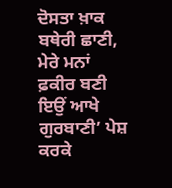ਦੋਸਤਾ ਖ਼ਾਕ ਬਥੇਰੀ ਛਾਣੀ, ਮੇਰੇ ਮਨਾਂ ਫ਼ਕੀਰ ਬਣੀ ਇਉਂ ਆਖੇ ਗੁਰਬਾਣੀ’ ਪੇਸ਼ ਕਰਕੇ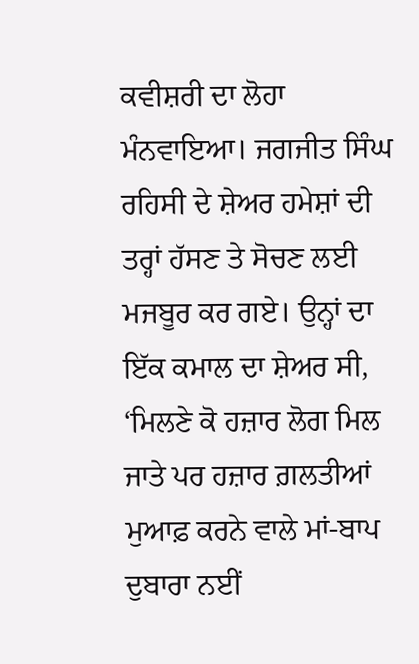ਕਵੀਸ਼ਰੀ ਦਾ ਲੋਹਾ ਮੰਨਵਾਇਆ। ਜਗਜੀਤ ਸਿੰਘ ਰਹਿਸੀ ਦੇ ਸ਼ੇਅਰ ਹਮੇਸ਼ਾਂ ਦੀ ਤਰ੍ਹਾਂ ਹੱਸਣ ਤੇ ਸੋਚਣ ਲਈ ਮਜਬੂਰ ਕਰ ਗਏ। ਉਨ੍ਹਾਂ ਦਾ ਇੱਕ ਕਮਾਲ ਦਾ ਸ਼ੇਅਰ ਸੀ, ‘ਮਿਲਣੇ ਕੋ ਹਜ਼ਾਰ ਲੋਗ ਮਿਲ ਜਾਤੇ ਪਰ ਹਜ਼ਾਰ ਗ਼ਲਤੀਆਂ ਮੁਆਫ਼ ਕਰਨੇ ਵਾਲੇ ਮਾਂ-ਬਾਪ ਦੁਬਾਰਾ ਨਈਂ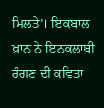ਮਿਲਤੇ’। ਇਕਬਾਲ ਖ਼ਾਨ ਨੇ ਇਨਕਲਾਬੀ ਰੰਗਣ ਦੀ ਕਵਿਤਾ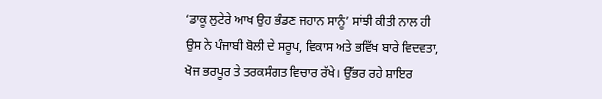‘ਡਾਕੂ ਲੁਟੇਰੇ ਆਖ ਉਹ ਭੰਡਣ ਜਹਾਨ ਸਾਨੂੰ’ ਸਾਂਝੀ ਕੀਤੀ ਨਾਲ ਹੀ ਉਸ ਨੇ ਪੰਜਾਬੀ ਬੋਲੀ ਦੇ ਸਰੂਪ, ਵਿਕਾਸ ਅਤੇ ਭਵਿੱਖ ਬਾਰੇ ਵਿਦਵਤਾ, ਖੋਜ ਭਰਪੂਰ ਤੇ ਤਰਕਸੰਗਤ ਵਿਚਾਰ ਰੱਖੇ। ਉੱਭਰ ਰਹੇ ਸ਼ਾਇਰ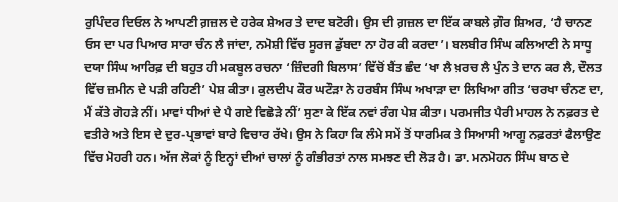ਰੁਪਿੰਦਰ ਦਿਓਲ ਨੇ ਆਪਣੀ ਗ਼ਜ਼ਲ ਦੇ ਹਰੇਕ ਸ਼ੇਅਰ ਤੇ ਦਾਦ ਬਟੋਰੀ। ਉਸ ਦੀ ਗ਼ਜ਼ਲ ਦਾ ਇੱਕ ਕਾਬਲੇ ਗ਼ੌਰ ਸ਼ਿਅਰ, ‘ਹੈ ਚਾਨਣ ਓਸ ਦਾ ਪਰ ਪਿਆਰ ਸਾਰਾ ਚੰਨ ਲੈ ਜਾਂਦਾ, ਨਮੋਸ਼ੀ ਵਿੱਚ ਸੂਰਜ ਡੁੱਬਦਾ ਨਾ ਹੋਰ ਕੀ ਕਰਦਾ’। ਬਲਬੀਰ ਸਿੰਘ ਕਲਿਆਣੀ ਨੇ ਸਾਧੂ ਦਯਾ ਸਿੰਘ ਆਰਿਫ਼ ਦੀ ਬਹੁਤ ਹੀ ਮਕਬੂਲ ਰਚਨਾ ‘ਜ਼ਿੰਦਗੀ ਬਿਲਾਸ’ ਵਿੱਚੋਂ ਬੈਂਤ ਛੰਦ ‘ਖਾ ਲੈ ਖ਼ਰਚ ਲੈ ਪੁੰਨ ਤੇ ਦਾਨ ਕਰ ਲੈ, ਦੌਲਤ ਵਿੱਚ ਜ਼ਮੀਨ ਦੇ ਪੜੀ ਰਹਿਣੀ’ ਪੇਸ਼ ਕੀਤਾ। ਕੁਲਦੀਪ ਕੌਰ ਘਟੌੜਾ ਨੇ ਹਰਬੰਸ ਸਿੰਘ ਅਖਾੜਾ ਦਾ ਲਿਖਿਆ ਗੀਤ ‘ਚਰਖਾ ਚੰਨਣ ਦਾ, ਮੈਂ ਕੱਤੇ ਗੋਹੜੇ ਨੀਂ। ਮਾਵਾਂ ਧੀਆਂ ਦੇ ਪੈ ਗਏ ਵਿਛੋੜੇ ਨੀਂ’ ਸੁਣਾ ਕੇ ਇੱਕ ਨਵਾਂ ਰੰਗ ਪੇਸ਼ ਕੀਤਾ। ਪਰਮਜੀਤ ਪੈਰੀ ਮਾਹਲ ਨੇ ਨਫ਼ਰਤ ਦੇ ਵਤੀਰੇ ਅਤੇ ਇਸ ਦੇ ਦੁਰ-ਪ੍ਰਭਾਵਾਂ ਬਾਰੇ ਵਿਚਾਰ ਰੱਖੇ। ਉਸ ਨੇ ਕਿਹਾ ਕਿ ਲੰਮੇ ਸਮੇਂ ਤੋਂ ਧਾਰਮਿਕ ਤੇ ਸਿਆਸੀ ਆਗੂ ਨਫ਼ਰਤਾਂ ਫੈਲਾਉਣ ਵਿੱਚ ਮੋਹਰੀ ਹਨ। ਅੱਜ ਲੋਕਾਂ ਨੂੰ ਇਨ੍ਹਾਂ ਦੀਆਂ ਚਾਲਾਂ ਨੂੰ ਗੰਭੀਰਤਾਂ ਨਾਲ ਸਮਝਣ ਦੀ ਲੋੜ ਹੈ। ਡਾ. ਮਨਮੋਹਨ ਸਿੰਘ ਬਾਠ ਦੇ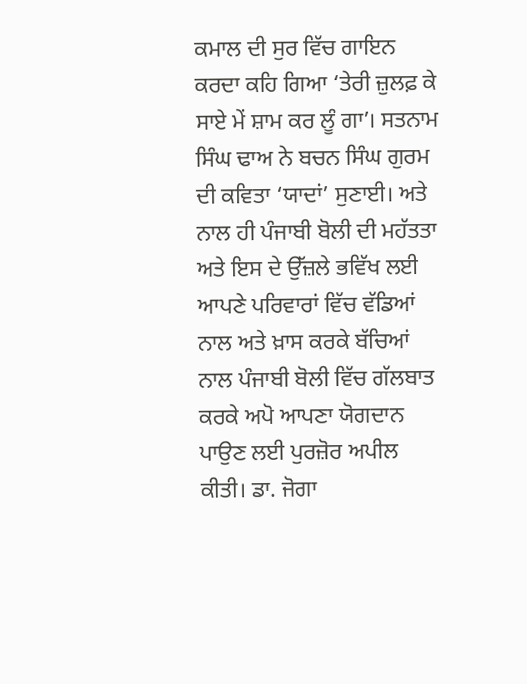ਕਮਾਲ ਦੀ ਸੁਰ ਵਿੱਚ ਗਾਇਨ ਕਰਦਾ ਕਹਿ ਗਿਆ ‘ਤੇਰੀ ਜ਼ੁਲਫ਼ ਕੇ ਸਾਏ ਮੇਂ ਸ਼ਾਮ ਕਰ ਲੂੰ ਗਾ’। ਸਤਨਾਮ ਸਿੰਘ ਢਾਅ ਨੇ ਬਚਨ ਸਿੰਘ ਗੁਰਮ ਦੀ ਕਵਿਤਾ ‘ਯਾਦਾਂ’ ਸੁਣਾਈ। ਅਤੇ ਨਾਲ ਹੀ ਪੰਜਾਬੀ ਬੋਲੀ ਦੀ ਮਹੱਤਤਾ ਅਤੇ ਇਸ ਦੇ ਉੱਜ਼ਲੇ ਭਵਿੱਖ ਲਈ ਆਪਣੇ ਪਰਿਵਾਰਾਂ ਵਿੱਚ ਵੱਡਿਆਂ ਨਾਲ ਅਤੇ ਖ਼ਾਸ ਕਰਕੇ ਬੱਚਿਆਂ ਨਾਲ ਪੰਜਾਬੀ ਬੋਲੀ ਵਿੱਚ ਗੱਲਬਾਤ ਕਰਕੇ ਅਪੋ ਆਪਣਾ ਯੋਗਦਾਨ ਪਾਉਣ ਲਈ ਪੁਰਜ਼ੋਰ ਅਪੀਲ ਕੀਤੀ। ਡਾ. ਜੋਗਾ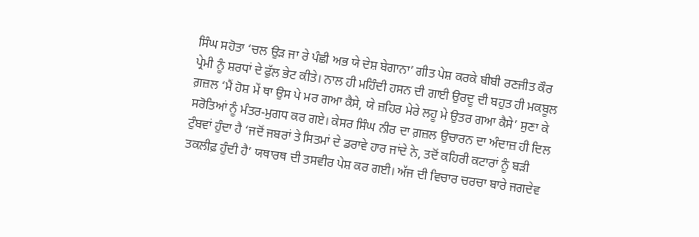ਸਿੰਘ ਸਹੋਤਾ ‘ਚਲ ਉੜ ਜਾ ਰੇ ਪੰਛੀ ਅਭ ਯੇ ਦੇਸ਼ ਬੇਗਾਨਾ’ ਗੀਤ ਪੇਸ਼ ਕਰਕੇ ਬੀਬੀ ਰਣਜੀਤ ਕੌਰ ਪ੍ਰੇਮੀ ਨੂੰ ਸ਼ਰਧਾਂ ਦੇ ਫੁੱਲ ਭੇਟ ਕੀਤੇ। ਨਾਲ ਹੀ ਮਹਿੰਦੀ ਹਸਨ ਦੀ ਗਾਈ ਉਰਦੂ ਦੀ ਬਹੁਤ ਹੀ ਮਕਬੂਲ ਗ਼ਜ਼ਲ ‘ਮੈਂ ਹੋਸ਼ ਮੇਂ ਥਾ ਉਸ ਪੇ ਮਰ ਗਆ ਕੈਸੇ, ਯੇ ਜ਼ਹਿਰ ਮੇਰੇ ਲਹੂ ਮੇ ਉਤਰ ਗਆ ਕੈਸੇ’ ਸੁਣਾ ਕੇ ਸਰੋਤਿਆਂ ਨੂੰ ਮੰਤਰ-ਮੁਗਧ ਕਰ ਗਏ। ਕੇਸਰ ਸਿੰਘ ਨੀਰ ਦਾ ਗ਼ਜ਼ਲ ਉਚਾਰਨ ਦਾ ਅੰਦਾਜ਼ ਹੀ ਦਿਲ ਟੁੰਬਵਾਂ ਹੁੰਦਾ ਹੈ ‘ਜਦੋਂ ਜਬਰਾਂ ਤੇ ਸਿਤਮਾਂ ਦੇ ਡਰਾਵੇ ਹਾਰ ਜਾਂਦੇ ਨੇ, ਤਦੋਂ ਕਹਿਰੀ ਕਟਾਰਾਂ ਨੂੰ ਬੜੀ ਤਕਲੀਫ਼ ਹੁੰਦੀ ਹੈ’ ਯਥਾਰਥ ਦੀ ਤਸਵੀਰ ਪੇਸ਼ ਕਰ ਗਈ। ਅੱਜ ਦੀ ਵਿਚਾਰ ਚਰਚਾ ਬਾਰੇ ਜਗਦੇਵ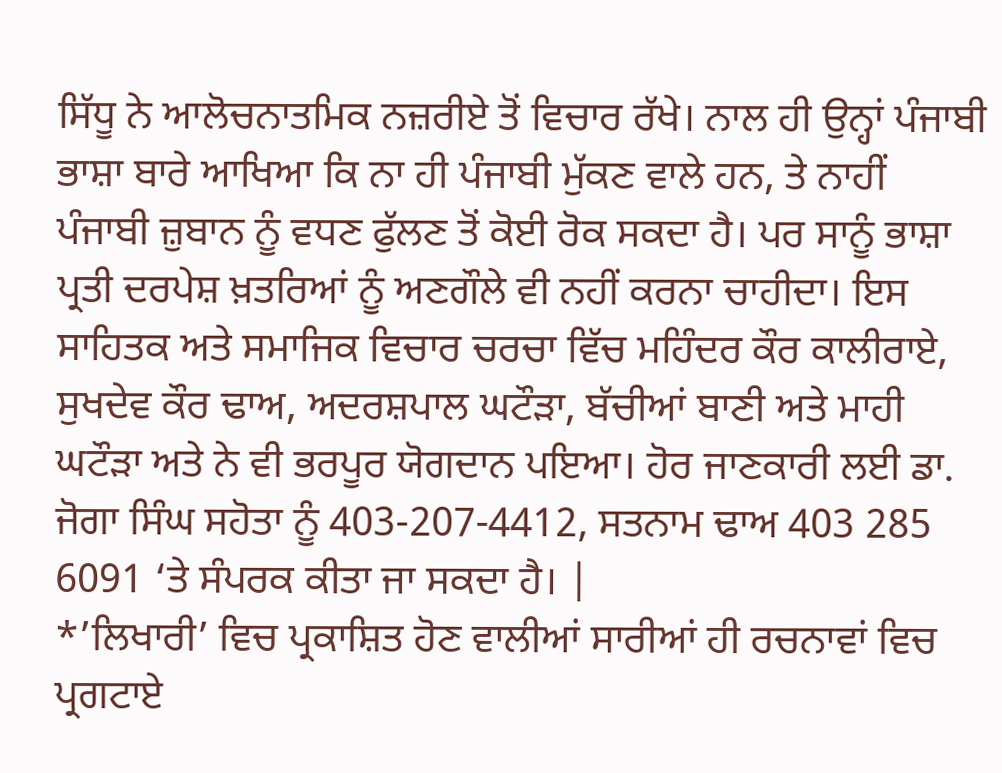ਸਿੱਧੂ ਨੇ ਆਲੋਚਨਾਤਮਿਕ ਨਜ਼ਰੀਏ ਤੋਂ ਵਿਚਾਰ ਰੱਖੇ। ਨਾਲ ਹੀ ਉਨ੍ਹਾਂ ਪੰਜਾਬੀ ਭਾਸ਼ਾ ਬਾਰੇ ਆਖਿਆ ਕਿ ਨਾ ਹੀ ਪੰਜਾਬੀ ਮੁੱਕਣ ਵਾਲੇ ਹਨ, ਤੇ ਨਾਹੀਂ ਪੰਜਾਬੀ ਜ਼ੁਬਾਨ ਨੂੰ ਵਧਣ ਫੁੱਲਣ ਤੋਂ ਕੋਈ ਰੋਕ ਸਕਦਾ ਹੈ। ਪਰ ਸਾਨੂੰ ਭਾਸ਼ਾ ਪ੍ਰਤੀ ਦਰਪੇਸ਼ ਖ਼ਤਰਿਆਂ ਨੂੰ ਅਣਗੌਲੇ ਵੀ ਨਹੀਂ ਕਰਨਾ ਚਾਹੀਦਾ। ਇਸ ਸਾਹਿਤਕ ਅਤੇ ਸਮਾਜਿਕ ਵਿਚਾਰ ਚਰਚਾ ਵਿੱਚ ਮਹਿੰਦਰ ਕੌਰ ਕਾਲੀਰਾਏ, ਸੁਖਦੇਵ ਕੌਰ ਢਾਅ, ਅਦਰਸ਼ਪਾਲ ਘਟੌੜਾ, ਬੱਚੀਆਂ ਬਾਣੀ ਅਤੇ ਮਾਹੀ ਘਟੌੜਾ ਅਤੇ ਨੇ ਵੀ ਭਰਪੂਰ ਯੋਗਦਾਨ ਪਇਆ। ਹੋਰ ਜਾਣਕਾਰੀ ਲਈ ਡਾ. ਜੋਗਾ ਸਿੰਘ ਸਹੋਤਾ ਨੂੰ 403-207-4412, ਸਤਨਾਮ ਢਾਅ 403 285 6091 ‘ਤੇ ਸੰਪਰਕ ਕੀਤਾ ਜਾ ਸਕਦਾ ਹੈ। |
*’ਲਿਖਾਰੀ’ ਵਿਚ ਪ੍ਰਕਾਸ਼ਿਤ ਹੋਣ ਵਾਲੀਆਂ ਸਾਰੀਆਂ ਹੀ ਰਚਨਾਵਾਂ ਵਿਚ ਪ੍ਰਗਟਾਏ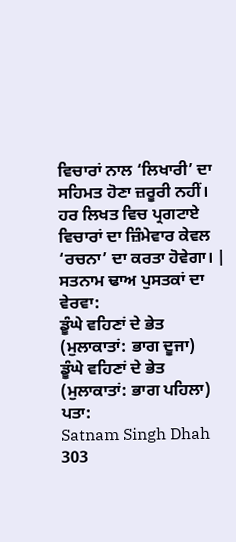ਵਿਚਾਰਾਂ ਨਾਲ ‘ਲਿਖਾਰੀ’ ਦਾ ਸਹਿਮਤ ਹੋਣਾ ਜ਼ਰੂਰੀ ਨਹੀਂ। ਹਰ ਲਿਖਤ ਵਿਚ ਪ੍ਰਗਟਾਏ ਵਿਚਾਰਾਂ ਦਾ ਜ਼ਿੰਮੇਵਾਰ ਕੇਵਲ ‘ਰਚਨਾ’ ਦਾ ਕਰਤਾ ਹੋਵੇਗਾ। |
ਸਤਨਾਮ ਢਾਅ ਪੁਸਤਕਾਂ ਦਾ ਵੇਰਵਾ:
ਡੂੰਘੇ ਵਹਿਣਾਂ ਦੇ ਭੇਤ (ਮੁਲਾਕਾਤਾਂ: ਭਾਗ ਦੂਜਾ)
ਡੂੰਘੇ ਵਹਿਣਾਂ ਦੇ ਭੇਤ (ਮੁਲਾਕਾਤਾਂ: ਭਾਗ ਪਹਿਲਾ)
ਪਤਾ:
Satnam Singh Dhah
303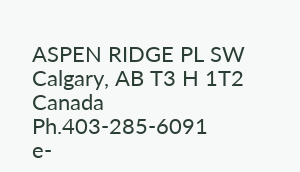ASPEN RIDGE PL SW
Calgary, AB T3 H 1T2
Canada
Ph.403-285-6091
e-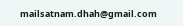mailsatnam.dhah@gmail.com